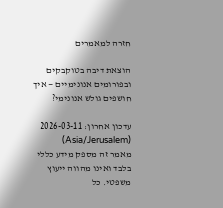חזרה למאמרים

הוצאת דיבה בטוקבקים ובפורומים אנונימיים — איך חושפים גולש אנונימי?

עדכון אחרון: 2026-03-11 (Asia/Jerusalem)
מאמר זה מספק מידע כללי בלבד ואינו מהווה ייעוץ משפטי. כל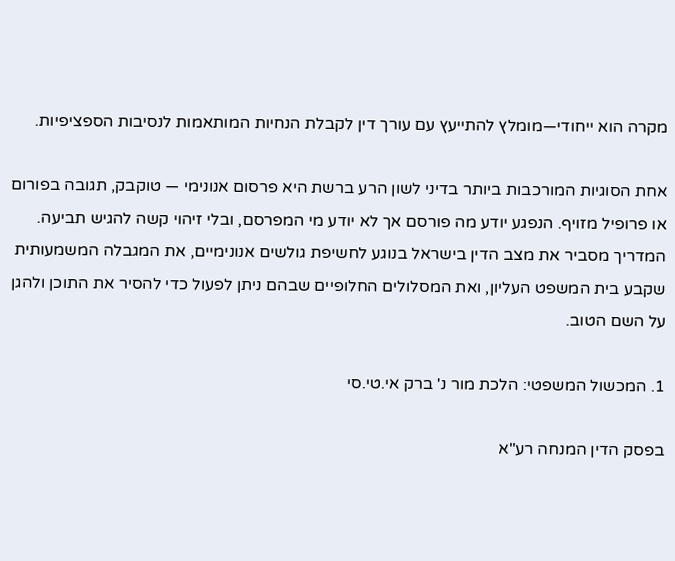מקרה הוא ייחודי—מומלץ להתייעץ עם עורך דין לקבלת הנחיות המותאמות לנסיבות הספציפיות.

אחת הסוגיות המורכבות ביותר בדיני לשון הרע ברשת היא פרסום אנונימי — טוקבק, תגובה בפורום או פרופיל מזויף. הנפגע יודע מה פורסם אך לא יודע מי המפרסם, ובלי זיהוי קשה להגיש תביעה. המדריך מסביר את מצב הדין בישראל בנוגע לחשיפת גולשים אנונימיים, את המגבלה המשמעותית שקבע בית המשפט העליון, ואת המסלולים החלופיים שבהם ניתן לפעול כדי להסיר את התוכן ולהגן על השם הטוב.

1. המכשול המשפטי: הלכת מור נ' ברק אי.טי.סי

בפסק הדין המנחה רע"א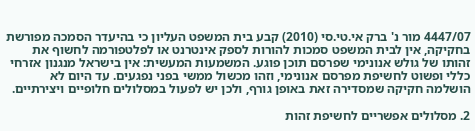4447/07 מור נ' ברק אי.טי.סי (2010) קבע בית המשפט העליון כי בהיעדר הסמכה מפורשת בחקיקה, אין לבית המשפט סמכות להורות לספק אינטרנט או לפלטפורמה לחשוף את זהותו של גולש אנונימי שפרסם תוכן פוגע. המשמעות המעשית: אין בישראל מנגנון אזרחי כללי ופשוט לחשיפת מפרסם אנונימי, וזהו מכשול ממשי בפני נפגעים. עד היום לא הושלמה חקיקה שמסדירה זאת באופן גורף, ולכן יש לפעול במסלולים חלופיים ויצירתיים.

2. מסלולים אפשריים לחשיפת זהות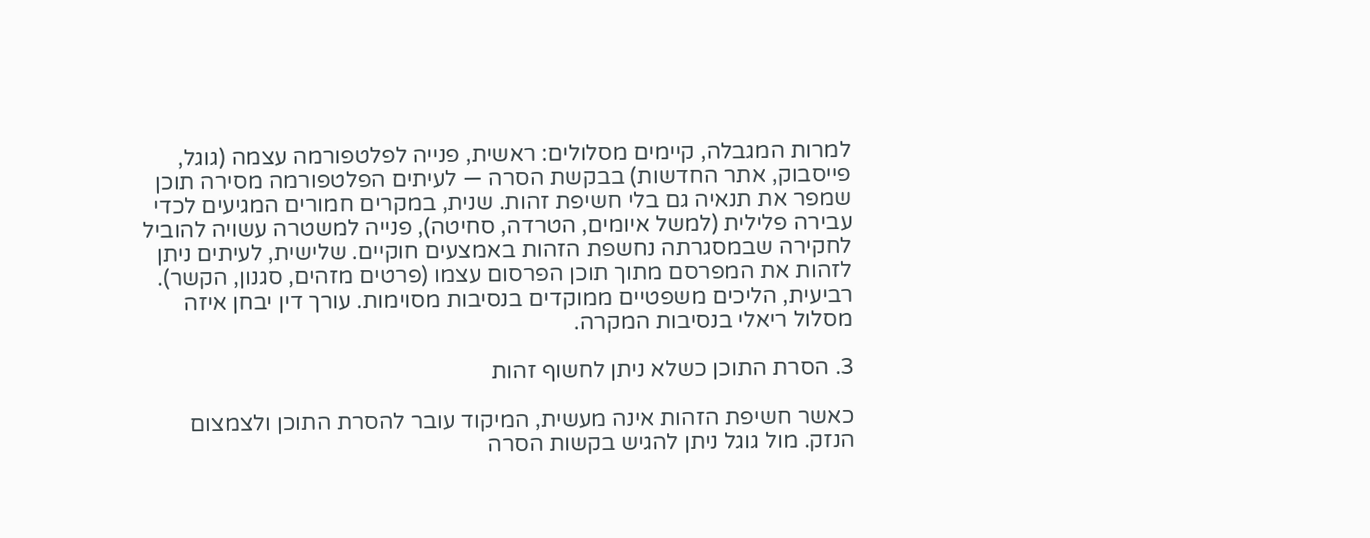למרות המגבלה, קיימים מסלולים: ראשית, פנייה לפלטפורמה עצמה (גוגל, פייסבוק, אתר החדשות) בבקשת הסרה — לעיתים הפלטפורמה מסירה תוכן שמפר את תנאיה גם בלי חשיפת זהות. שנית, במקרים חמורים המגיעים לכדי עבירה פלילית (למשל איומים, הטרדה, סחיטה), פנייה למשטרה עשויה להוביל לחקירה שבמסגרתה נחשפת הזהות באמצעים חוקיים. שלישית, לעיתים ניתן לזהות את המפרסם מתוך תוכן הפרסום עצמו (פרטים מזהים, סגנון, הקשר). רביעית, הליכים משפטיים ממוקדים בנסיבות מסוימות. עורך דין יבחן איזה מסלול ריאלי בנסיבות המקרה.

3. הסרת התוכן כשלא ניתן לחשוף זהות

כאשר חשיפת הזהות אינה מעשית, המיקוד עובר להסרת התוכן ולצמצום הנזק. מול גוגל ניתן להגיש בקשות הסרה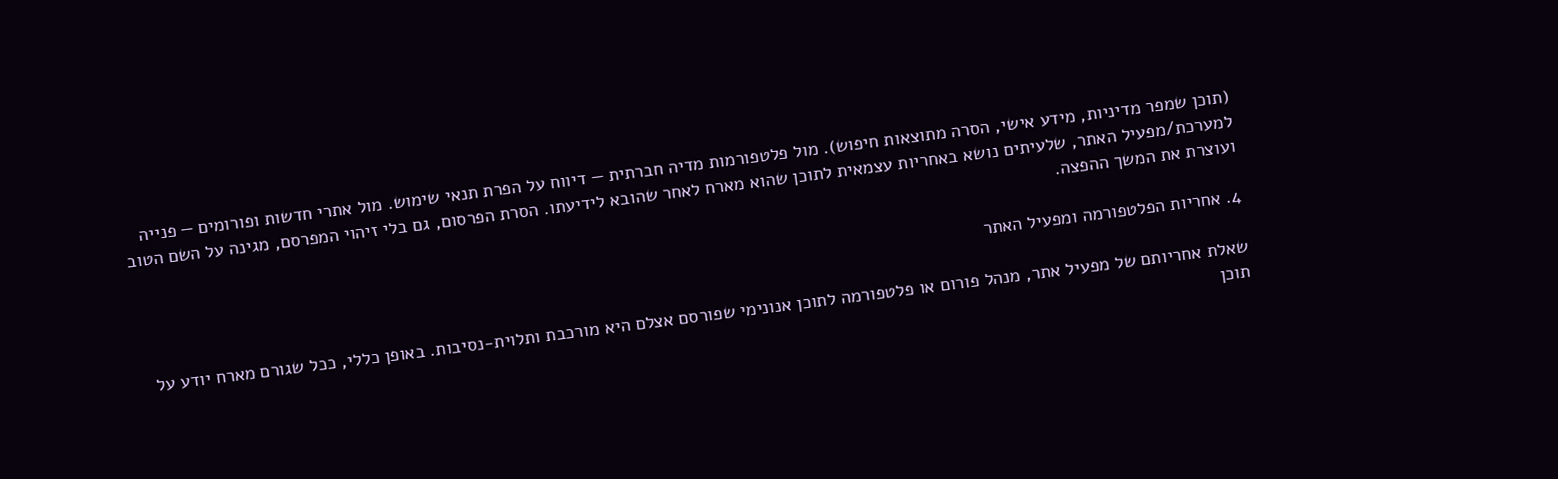(תוכן שמפר מדיניות, מידע אישי, הסרה מתוצאות חיפוש). מול פלטפורמות מדיה חברתית — דיווח על הפרת תנאי שימוש. מול אתרי חדשות ופורומים — פנייה למערכת/מפעיל האתר, שלעיתים נושא באחריות עצמאית לתוכן שהוא מארח לאחר שהובא לידיעתו. הסרת הפרסום, גם בלי זיהוי המפרסם, מגינה על השם הטוב ועוצרת את המשך ההפצה.

4. אחריות הפלטפורמה ומפעיל האתר

שאלת אחריותם של מפעיל אתר, מנהל פורום או פלטפורמה לתוכן אנונימי שפורסם אצלם היא מורכבת ותלוית-נסיבות. באופן כללי, ככל שגורם מארח יודע על תוכן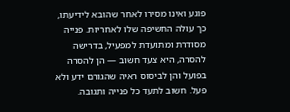פוגע ואינו מסירו לאחר שהובא לידיעתו, כך עולה החשיפה שלו לאחריות. פנייה מסודרת ומתועדת למפעיל, בדרישה להסרה, היא צעד חשוב — הן להסרה בפועל והן לביסוס ראיה שהגורם ידע ולא פעל. חשוב לתעד כל פנייה ותגובה.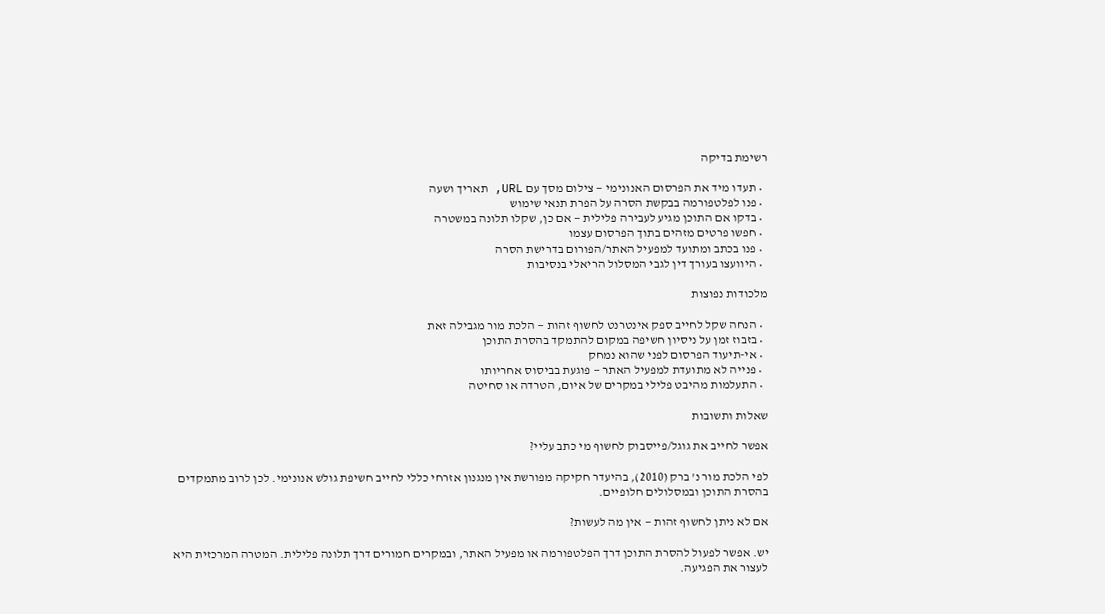רשימת בדיקה

  • תעדו מיד את הפרסום האנונימי — צילום מסך עם URL, תאריך ושעה
  • פנו לפלטפורמה בבקשת הסרה על הפרת תנאי שימוש
  • בדקו אם התוכן מגיע לעבירה פלילית — אם כן, שקלו תלונה במשטרה
  • חפשו פרטים מזהים בתוך הפרסום עצמו
  • פנו בכתב ומתועד למפעיל האתר/הפורום בדרישת הסרה
  • היוועצו בעורך דין לגבי המסלול הריאלי בנסיבות

מלכודות נפוצות

  • הנחה שקל לחייב ספק אינטרנט לחשוף זהות — הלכת מור מגבילה זאת
  • בזבוז זמן על ניסיון חשיפה במקום להתמקד בהסרת התוכן
  • אי-תיעוד הפרסום לפני שהוא נמחק
  • פנייה לא מתועדת למפעיל האתר — פוגעת בביסוס אחריותו
  • התעלמות מהיבט פלילי במקרים של איום, הטרדה או סחיטה

שאלות ותשובות

אפשר לחייב את גוגל/פייסבוק לחשוף מי כתב עליי?

לפי הלכת מור נ' ברק (2010), בהיעדר חקיקה מפורשת אין מנגנון אזרחי כללי לחייב חשיפת גולש אנונימי. לכן לרוב מתמקדים בהסרת התוכן ובמסלולים חלופיים.

אם לא ניתן לחשוף זהות — אין מה לעשות?

יש. אפשר לפעול להסרת התוכן דרך הפלטפורמה או מפעיל האתר, ובמקרים חמורים דרך תלונה פלילית. המטרה המרכזית היא לעצור את הפגיעה.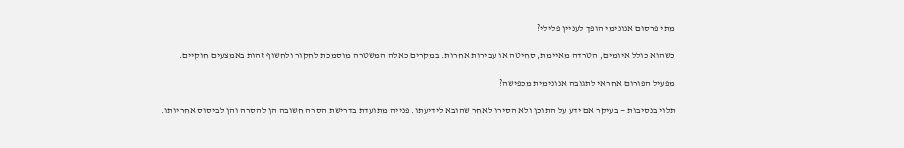מתי פרסום אנונימי הופך לעניין פלילי?

כשהוא כולל איומים, הטרדה מאיימת, סחיטה או עבירות אחרות. במקרים כאלה המשטרה מוסמכת לחקור ולחשוף זהות באמצעים חוקיים.

מפעיל הפורום אחראי לתגובה אנונימית מכפישה?

תלוי בנסיבות — בעיקר אם ידע על התוכן ולא הסירו לאחר שהובא לידיעתו. פנייה מתועדת בדרישת הסרה חשובה הן להסרה והן לביסוס אחריותו.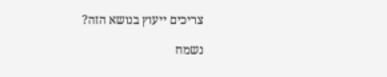צריכים ייעוץ בנושא הזה?

נשמח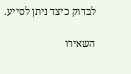לבדוק כיצד ניתן לסייע.

השאירו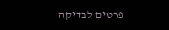פרטים לבדיקה